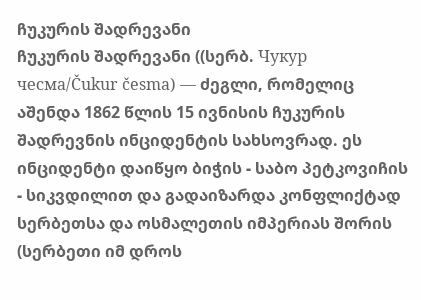ჩუკურის შადრევანი
ჩუკურის შადრევანი ((სერბ. Чукур чесма/Čukur česma) — ძეგლი, რომელიც აშენდა 1862 წლის 15 ივნისის ჩუკურის შადრევნის ინციდენტის სახსოვრად. ეს ინციდენტი დაიწყო ბიჭის - საბო პეტკოვიჩის - სიკვდილით და გადაიზარდა კონფლიქტად სერბეთსა და ოსმალეთის იმპერიას შორის (სერბეთი იმ დროს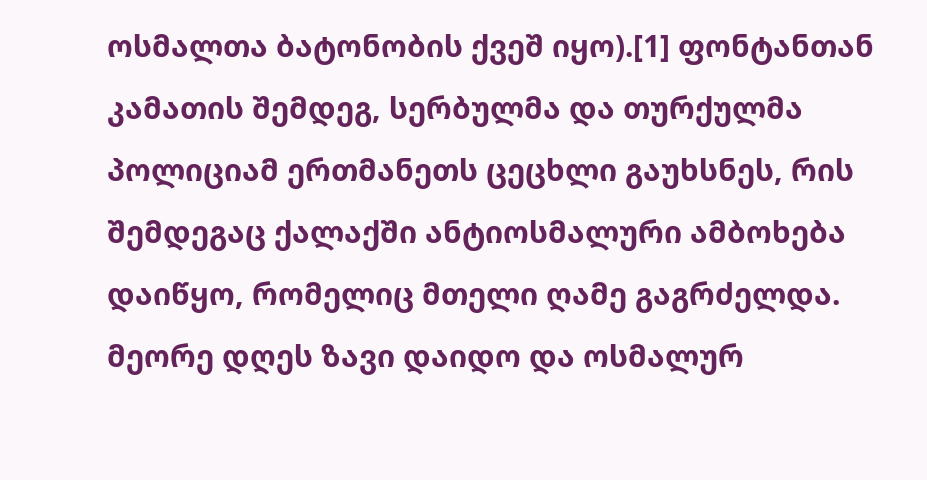ოსმალთა ბატონობის ქვეშ იყო).[1] ფონტანთან კამათის შემდეგ, სერბულმა და თურქულმა პოლიციამ ერთმანეთს ცეცხლი გაუხსნეს, რის შემდეგაც ქალაქში ანტიოსმალური ამბოხება დაიწყო, რომელიც მთელი ღამე გაგრძელდა. მეორე დღეს ზავი დაიდო და ოსმალურ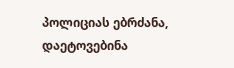პოლიციას ებრძანა, დაეტოვებინა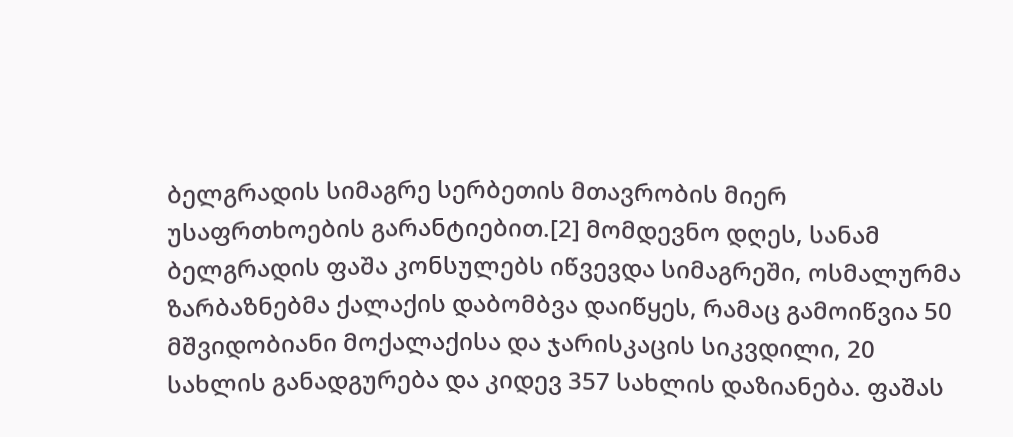ბელგრადის სიმაგრე სერბეთის მთავრობის მიერ უსაფრთხოების გარანტიებით.[2] მომდევნო დღეს, სანამ ბელგრადის ფაშა კონსულებს იწვევდა სიმაგრეში, ოსმალურმა ზარბაზნებმა ქალაქის დაბომბვა დაიწყეს, რამაც გამოიწვია 50 მშვიდობიანი მოქალაქისა და ჯარისკაცის სიკვდილი, 20 სახლის განადგურება და კიდევ 357 სახლის დაზიანება. ფაშას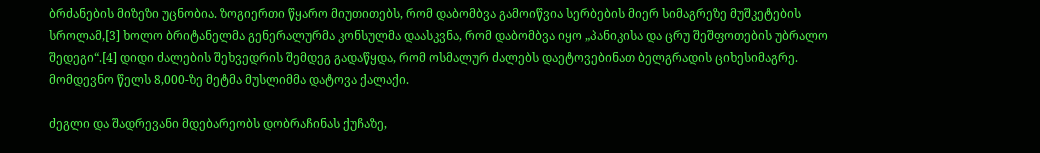ბრძანების მიზეზი უცნობია. ზოგიერთი წყარო მიუთითებს, რომ დაბომბვა გამოიწვია სერბების მიერ სიმაგრეზე მუშკეტების სროლამ,[3] ხოლო ბრიტანელმა გენერალურმა კონსულმა დაასკვნა, რომ დაბომბვა იყო „პანიკისა და ცრუ შეშფოთების უბრალო შედეგი“.[4] დიდი ძალების შეხვედრის შემდეგ გადაწყდა, რომ ოსმალურ ძალებს დაეტოვებინათ ბელგრადის ციხესიმაგრე. მომდევნო წელს 8,000-ზე მეტმა მუსლიმმა დატოვა ქალაქი.

ძეგლი და შადრევანი მდებარეობს დობრაჩინას ქუჩაზე,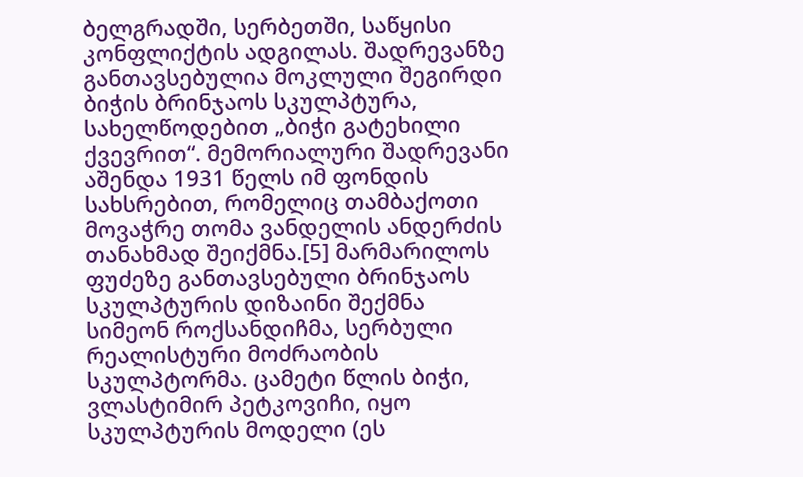ბელგრადში, სერბეთში, საწყისი კონფლიქტის ადგილას. შადრევანზე განთავსებულია მოკლული შეგირდი ბიჭის ბრინჯაოს სკულპტურა, სახელწოდებით „ბიჭი გატეხილი ქვევრით“. მემორიალური შადრევანი აშენდა 1931 წელს იმ ფონდის სახსრებით, რომელიც თამბაქოთი მოვაჭრე თომა ვანდელის ანდერძის თანახმად შეიქმნა.[5] მარმარილოს ფუძეზე განთავსებული ბრინჯაოს სკულპტურის დიზაინი შექმნა სიმეონ როქსანდიჩმა, სერბული რეალისტური მოძრაობის სკულპტორმა. ცამეტი წლის ბიჭი, ვლასტიმირ პეტკოვიჩი, იყო სკულპტურის მოდელი (ეს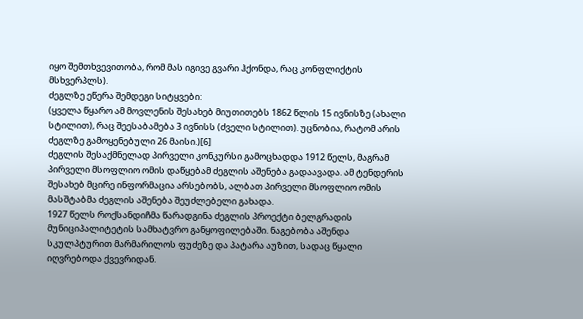იყო შემთხვევითობა, რომ მას იგივე გვარი ჰქონდა, რაც კონფლიქტის მსხვერპლს).
ძეგლზე ეწერა შემდეგი სიტყვები:
(ყველა წყარო ამ მოვლენის შესახებ მიუთითებს 1862 წლის 15 ივნისზე (ახალი სტილით), რაც შეესაბამება 3 ივნისს (ძველი სტილით). უცნობია, რატომ არის ძეგლზე გამოყენებული 26 მაისი.)[6]
ძეგლის შესაქმნელად პირველი კონკურსი გამოცხადდა 1912 წელს, მაგრამ პირველი მსოფლიო ომის დაწყებამ ძეგლის აშენება გადაავადა. ამ ტენდერის შესახებ მცირე ინფორმაცია არსებობს, ალბათ პირველი მსოფლიო ომის მასშტაბმა ძეგლის აშენება შეუძლებელი გახადა.
1927 წელს როქსანდიჩმა წარადგინა ძეგლის პროექტი ბელგრადის მუნიციპალიტეტის სამხატვრო განყოფილებაში. ნაგებობა აშენდა სკულპტურით მარმარილოს ფუძეზე და პატარა აუზით, სადაც წყალი იღვრებოდა ქვევრიდან.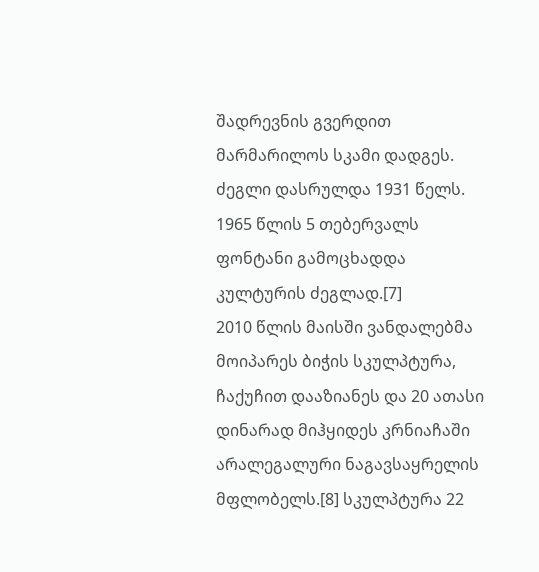შადრევნის გვერდით მარმარილოს სკამი დადგეს. ძეგლი დასრულდა 1931 წელს.
1965 წლის 5 თებერვალს ფონტანი გამოცხადდა კულტურის ძეგლად.[7]
2010 წლის მაისში ვანდალებმა მოიპარეს ბიჭის სკულპტურა, ჩაქუჩით დააზიანეს და 20 ათასი დინარად მიჰყიდეს კრნიაჩაში არალეგალური ნაგავსაყრელის მფლობელს.[8] სკულპტურა 22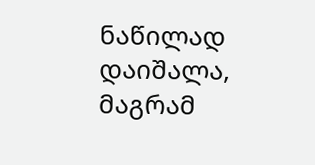ნაწილად დაიშალა, მაგრამ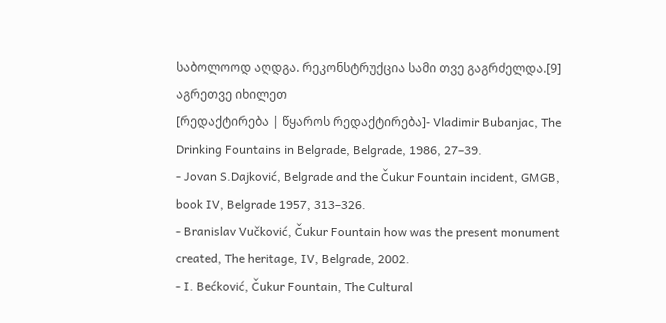საბოლოოდ აღდგა. რეკონსტრუქცია სამი თვე გაგრძელდა.[9]
აგრეთვე იხილეთ
[რედაქტირება | წყაროს რედაქტირება]- Vladimir Bubanjac, The Drinking Fountains in Belgrade, Belgrade, 1986, 27–39.
- Jovan S.Dajković, Belgrade and the Čukur Fountain incident, GMGB, book IV, Belgrade 1957, 313–326.
- Branislav Vučković, Čukur Fountain how was the present monument created, The heritage, IV, Belgrade, 2002.
- I. Bećković, Čukur Fountain, The Cultural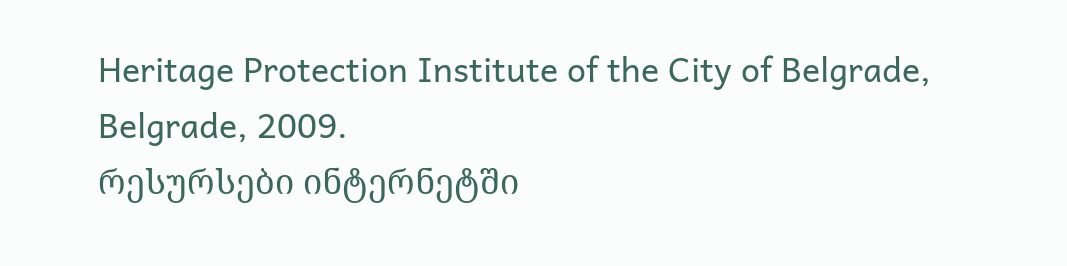Heritage Protection Institute of the City of Belgrade, Belgrade, 2009.
რესურსები ინტერნეტში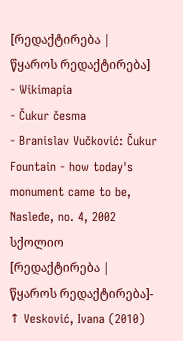[რედაქტირება | წყაროს რედაქტირება]
- Wikimapia
- Čukur česma
- Branislav Vučković: Čukur Fountain - how today's monument came to be, Nasleđe, no. 4, 2002
სქოლიო
[რედაქტირება | წყაროს რედაქტირება]- ↑ Vesković, Ivana (2010)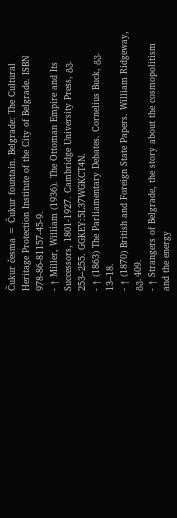Čukur česma = Čukur fountain. Belgrade: The Cultural Heritage Protection Institute of the City of Belgrade. ISBN 978-86-81157-45-9.
- ↑ Miller, William (1936). The Ottoman Empire and Its Successors, 1801-1927. Cambridge University Press, გვ. 253–255. GGKEY:5L37WGKCT4N.
- ↑ (1863) The Parliamentary Debates. Cornelius Buck, გვ. 13–18.
- ↑ (1870) British and Foreign State Papers. William Ridgeway, გვ. 409.
- ↑ Strangers of Belgrade, the story about the cosmopolitism and the energy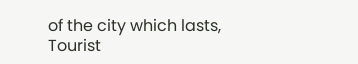of the city which lasts, Tourist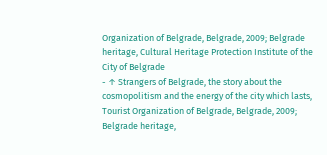Organization of Belgrade, Belgrade, 2009; Belgrade heritage, Cultural Heritage Protection Institute of the City of Belgrade
- ↑ Strangers of Belgrade, the story about the cosmopolitism and the energy of the city which lasts, Tourist Organization of Belgrade, Belgrade, 2009; Belgrade heritage,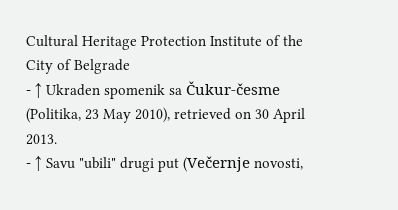Cultural Heritage Protection Institute of the City of Belgrade
- ↑ Ukraden spomenik sa Čukur-česme (Politika, 23 May 2010), retrieved on 30 April 2013.
- ↑ Savu "ubili" drugi put (Večernje novosti,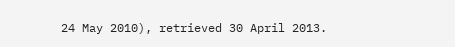24 May 2010), retrieved 30 April 2013.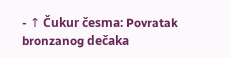- ↑ Čukur česma: Povratak bronzanog dečaka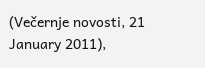(Večernje novosti, 21 January 2011),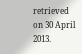retrieved on 30 April 2013.